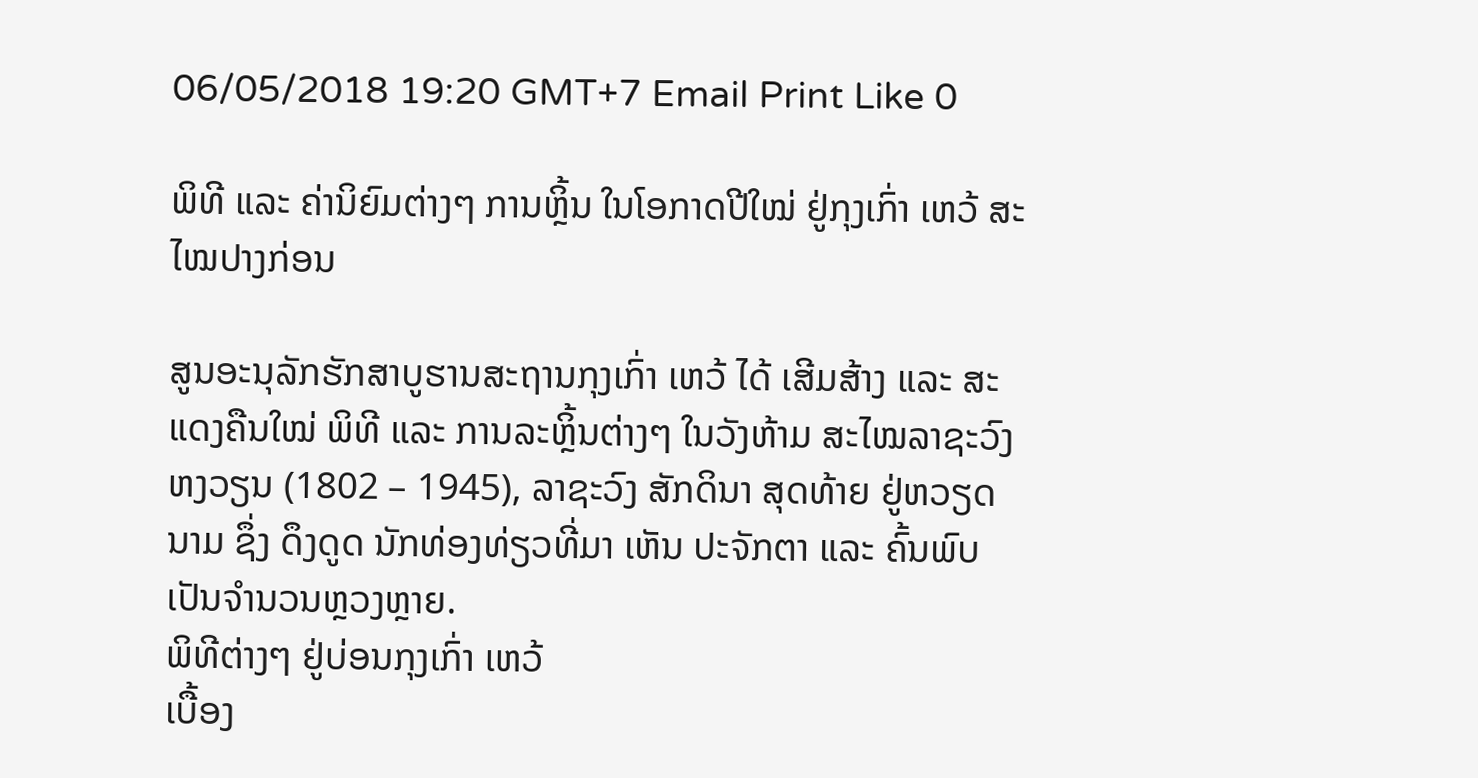06/05/2018 19:20 GMT+7 Email Print Like 0

ພິທີ ແລະ ຄ່ານິຍົມຕ່າງໆ ການຫຼິ້ນ ໃນໂອກາດປີໃໝ່ ຢູ່ກຸງເກົ່າ ເຫວ້ ສະໄໝປາງກ່ອນ

ສູນອະນຸລັກຮັກສາບູຮານສະຖານກຸງເກົ່າ ເຫວ້ ໄດ້ ເສີມສ້າງ ແລະ ສະແດງຄືນໃໝ່ ພິທີ ແລະ ການລະຫຼິ້ນຕ່າງໆ ໃນວັງຫ້າມ ສະໄໝລາຊະວົງ ຫງວຽນ (1802 – 1945), ລາຊະວົງ ສັກດິນາ ສຸດທ້າຍ ຢູ່ຫວຽດນາມ ຊຶ່ງ ດຶງດູດ ນັກທ່ອງທ່ຽວທີ່ມາ ເຫັນ ປະຈັກຕາ ແລະ ຄົ້ນພົບ ເປັນຈຳນວນຫຼວງຫຼາຍ.
ພິທີຕ່າງໆ ຢູ່ບ່ອນກຸງເກົ່າ ເຫວ້
ເບື້ອງ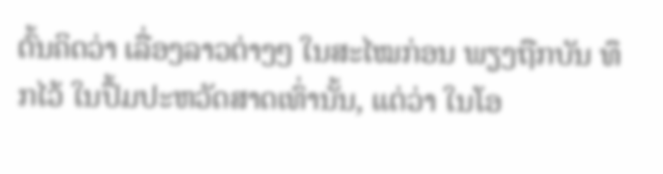ຕົ້ນຄິດວ່າ ເລື່ອງລາວຕ່າງໆ ໃນສະໄໝກ່ອນ ພຽງຖືກບັນ ທຶກໄວ້ ໃນປຶ້ມປະຫວັດສາດເທົ່ານັ້ນ, ແຕ່ວ່າ ໃນໂອ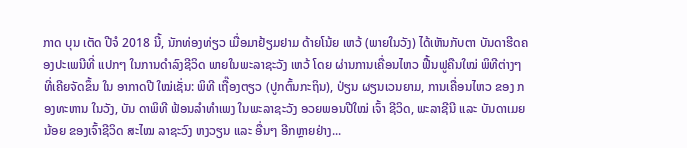ກາດ ບຸນ ເຕັດ ປີຈໍ 2018 ນີ້, ນັກທ່ອງທ່ຽວ ເມື່ອມາຢ້ຽມຢາມ ດ້າຍໂນ້ຍ ເຫວ້ (ພາຍໃນວັງ) ໄດ້ເຫັນກັບຕາ ບັນດາຮີດຄອງປະເພນີທີ່ ແປກໆ ໃນການດຳລົງຊີວິດ ພາຍໃນພະລາຊະວັງ ເຫວ້ ໂດຍ ຜ່ານການເຄື່ອນໄຫວ ຟື້ນຟູຄືນໃໝ່ ພິທີຕ່າງໆ ທີ່ເຄີຍຈັດຂຶ້ນ ໃນ ອາກາດປີ ໃໝ່ເຊັ່ນ: ພິທີ ເຖື໊ອງຕຽວ (ປູກຕົ້ນກະຖິນ), ປ່ຽນ ຜຽນເວນຍາມ, ການເຄື່ອນໄຫວ ຂອງ ກອງທະຫານ ໃນວັງ, ບັນ ດາພິທີ ຟ້ອນລຳທຳເພງ ໃນພະລາຊະວັງ ອວຍພອນປີໃໝ່ ເຈົ້າ ຊີວິດ, ພະລາຊີນີ ແລະ ບັນດາເມຍນ້ອຍ ຂອງເຈົ້າຊີວິດ ສະໄໝ ລາຊະວົງ ຫງວຽນ ແລະ ອື່ນໆ ອີກຫຼາຍຢ່າງ...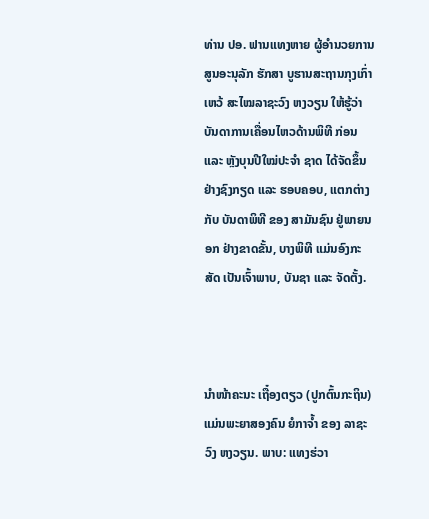ທ່ານ ປອ. ຟານແທງຫາຍ ຜູ້ອຳນວຍການ ສູນອະນຸລັກ ຮັກສາ ບູຮານສະຖານກຸງເກົ່າ ເຫວ້ ສະໄໝລາຊະວົງ ຫງວຽນ ໃຫ້ຮູ້ວ່າ ບັນດາການເຄື່ອນໄຫວດ້ານພິທີ ກ່ອນ ແລະ ຫຼັງບຸນປີໃໝ່ປະຈຳ ຊາດ ໄດ້ຈັດຂຶ້ນຢ່າງຊົງກຽດ ແລະ ຮອບຄອບ, ແຕກຕ່າງ ກັບ ບັນດາພິທີ ຂອງ ສາມັນຊົນ ຢູ່ພາຍນອກ ຢ່າງຂາດຂັ້ນ, ບາງພິທີ ແມ່ນອົງກະສັດ ເປັນເຈົ້າພາບ, ບັນຊາ ແລະ ຈັດຕັ້ງ.



ນຳໜ້າຄະນະ ເຖື໋ອງຕຽວ (ປູກຕົ້ນກະຖິນ) ແມ່ນພະຍາສອງຄົນ ຍໍກາຈໍ້າ ຂອງ ລາຊະວົງ ຫງວຽນ. ພາບ: ແທງຮ່ວາ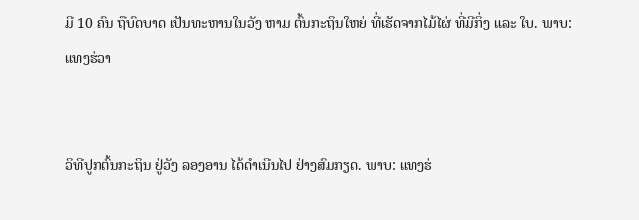ມີ 10 ຄົນ ຖືບົດບາດ ເປັນທະຫານໃນວັງ ຫາມ ຕົ້ນກະຖິນໃຫຍ່ ທີ່ເຮັດຈາກໄມ້ໄຜ່ ທີ່ມີກິ່ງ ແລະ ໃບ. ພາບ: ແທງຮ່ວາ


ວິທີປູກຕົ້ນກະຖິນ ຢູ່ວັງ ລອງອານ ໄດ້ດຳເນີນໄປ ຢ່າງສົມກຽດ. ພາບ: ແທງຮ່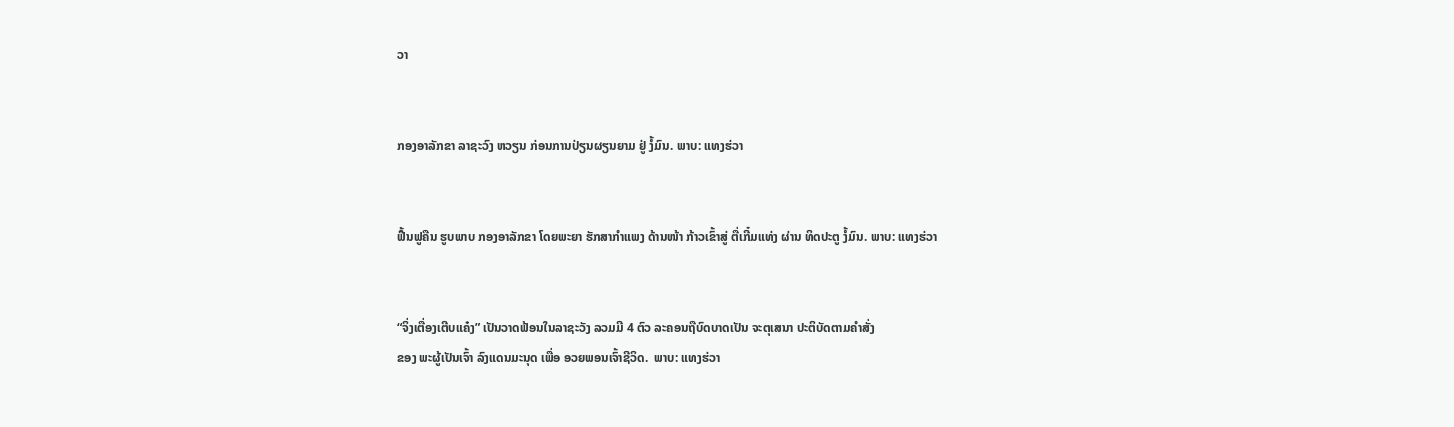ວາ


ກອງອາລັກຂາ ລາຊະວົງ ຫວຽນ ກ່ອນການປ່ຽນຜຽນຍາມ ຢູ່ ງໍ້ມົນ. ພາບ: ແທງຮ່ວາ


ຟື້ນຟູຄືນ ຮູບພາບ ກອງອາລັກຂາ ໂດຍພະຍາ ຮັກສາກຳແພງ ດ້ານໜ້າ ກ້າວເຂົ້າສູ່ ຕື່ເກີ໋ມແທ່ງ ຜ່ານ ທິດປະຕູ ງໍ້ມົນ. ພາບ: ແທງຮ່ວາ


“ຈິ່ງເຕື່ອງເຕີບແຄ໋ງ” ເປັນວາດຟ້ອນໃນລາຊະວັງ ລວມມີ 4 ຕົວ ລະຄອນຖືບົດບາດເປັນ ຈະຕຸເສນາ ປະຕິບັດຕາມຄຳສັ່ງ
ຂອງ ພະຜູ້ເປັນເຈົ້າ ລົງແດນມະນຸດ ເພື່ອ ອວຍພອນເຈົ້າຊີວິດ.  ພາບ: ແທງຮ່ວາ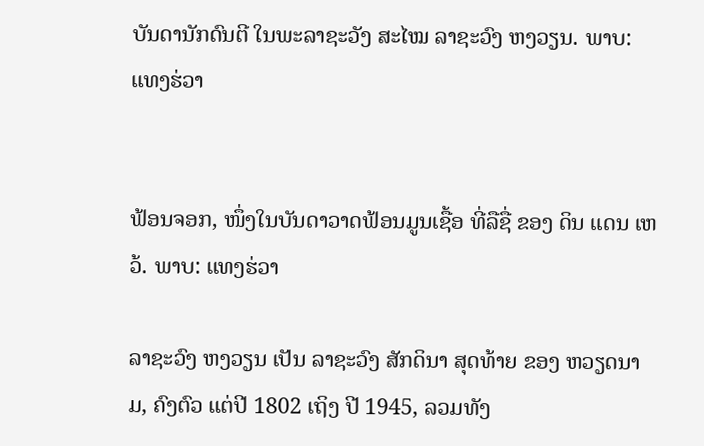ບັນດານັກດົນຕີ ໃນພະລາຊະວັງ ສະໄໝ ລາຊະວົງ ຫງວຽນ. ພາບ: ແທງຮ່ວາ


ຟ້ອນຈອກ, ໜຶ່ງໃນບັນດາວາດຟ້ອນມູນເຊື້ອ ທີ່ລືຊື່ ຂອງ ດິນ ແດນ ເຫວ້. ພາບ: ແທງຮ່ວາ

ລາຊະວົງ ຫງວຽນ ເປັນ ລາຊະວົງ ສັກດິນາ ສຸດທ້າຍ ຂອງ ຫວຽດນາມ, ຄົງຕົວ ແຕ່ປີ 1802 ເຖິງ ປີ 1945, ລວມທັງ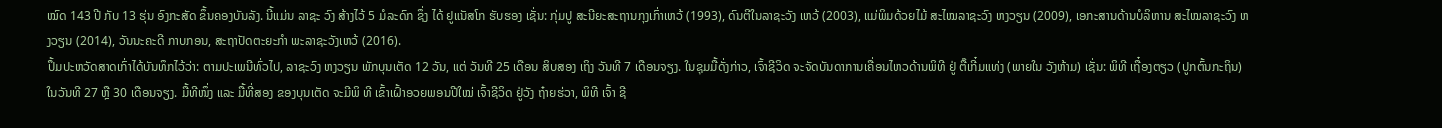ໝົດ 143 ປີ ກັບ 13 ຮຸ່ນ ອົງກະສັດ ຂຶ້ນຄອງບັນລັງ. ນີ້ແມ່ນ ລາຊະ ວົງ ສ້າງໄວ້ 5 ມໍລະດົກ ຊຶ່ງ ໄດ້ ຢູແນັສໂກ ຮັບຮອງ ເຊັ່ນ: ກຸ່ມປູ ສະນີຍະສະຖານກຸງເກົ່າເຫວ້ (1993), ດົນຕີໃນລາຊະວັງ ເຫວ້ (2003), ແມ່ພິມດ້ວຍໄມ້ ສະໄໝລາຊະວົງ ຫງວຽນ (2009), ເອກະສານດ້ານບໍລິຫານ ສະໄໝລາຊະວົງ ຫງວຽນ (2014), ວັນນະຄະດີ ກາບກອນ, ສະຖາປັດຕະຍະກຳ ພະລາຊະວັງເຫວ້ (2016).
ປຶ້ມປະຫວັດສາດເກົ່າໄດ້ບັນທຶກໄວ້ວ່າ: ຕາມປະເພນີທົ່ວໄປ, ລາຊະວົງ ຫງວຽນ ພັກບຸນເຕັດ 12 ວັນ, ແຕ່ ວັນທີ 25 ເດືອນ ສິບສອງ ເຖິງ ວັນທີ 7 ເດືອນຈຽງ. ໃນຊຸມມື້ດັ່ງກ່າວ, ເຈົ້າຊີວິດ ຈະຈັດບັນດາການເຄື່ອນໄຫວດ້ານພິທີ ຢູ່ ຕື໊ເກີ໋ມແທ່ງ (ພາຍໃນ ວັງຫ້າມ) ເຊັ່ນ: ພິທີ ເຖື໋ອງຕຽວ (ປູກຕົ້ນກະຖິນ) ໃນວັນທີ 27 ຫຼື 30 ເດືອນຈຽງ. ມື້ທີໜຶ່ງ ແລະ ມື້ທີ່ສອງ ຂອງບຸນເຕັດ ຈະມີພິ ທີ ເຂົ້າເຝົ້າອວຍພອນປີໃໝ່ ເຈົ້າຊີວິດ ຢູ່ວັງ ຖ໋າຍຮ່ວາ, ພິທີ ເຈົ້າ ຊີ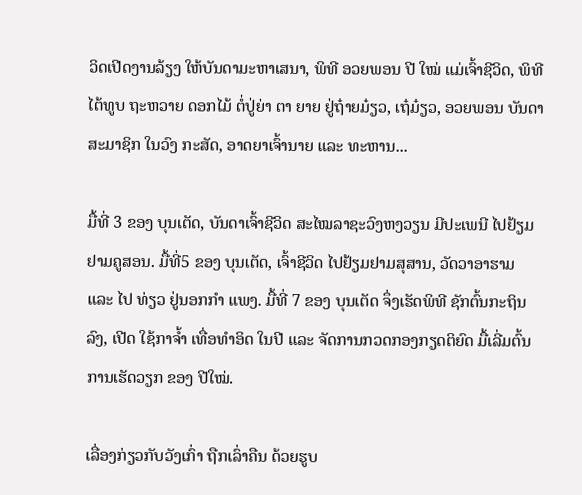ວິດເປີດງານລ້ຽງ ໃຫ້ບັນດາມະຫາເສນາ, ພິທີ ອວຍພອນ ປີ ໃໝ່ ແມ່ເຈົ້າຊີວິດ, ພິທີໄຕ້ທູບ ຖະຫວາຍ ດອກໄມ້ ຕໍ່ປູ່ຍ່າ ຕາ ຍາຍ ຢູ່ຖ໋າຍມ໋ຽວ, ເຖ໋ມ໋ຽວ, ອວຍພອນ ບັນດາສະມາຊິກ ໃນວົງ ກະສັດ, ອາດຍາເຈົ້ານາຍ ແລະ ທະຫານ...

ມື້ທີ່ 3 ຂອງ ບຸນເຕັດ, ບັນດາເຈົ້າຊີວິດ ສະໄໝລາຊະວົງຫງວຽນ ມີປະເພນີ ໄປຢ້ຽມຢາມຄູສອນ. ມື້ທີ່5 ຂອງ ບຸນເຕັດ, ເຈົ້າຊີວິດ ໄປຢ້ຽມຢາມສຸສານ, ວັດວາອາຮາມ ແລະ ໄປ ທ່ຽວ ຢູ່ນອກກຳ ແພງ. ມື້ທີ່ 7 ຂອງ ບຸນເຕັດ ຈຶ່ງເຮັດພິທີ ຊັກຕົ້ນກະຖິນລົງ, ເປີດ ໃຊ້ກາຈໍ້າ ເທື່ອທຳອິດ ໃນປີ ແລະ ຈັດການກວດກອງກຽດຕິຍົດ ມື້ເລີ່ມຕົ້ນ ການເຮັດວຽກ ຂອງ ປີໃໝ່.

ເລື່ອງກ່ຽວກັບວັງເກົ່າ ຖືກເລົ່າຄືນ ດ້ວຍຮູບ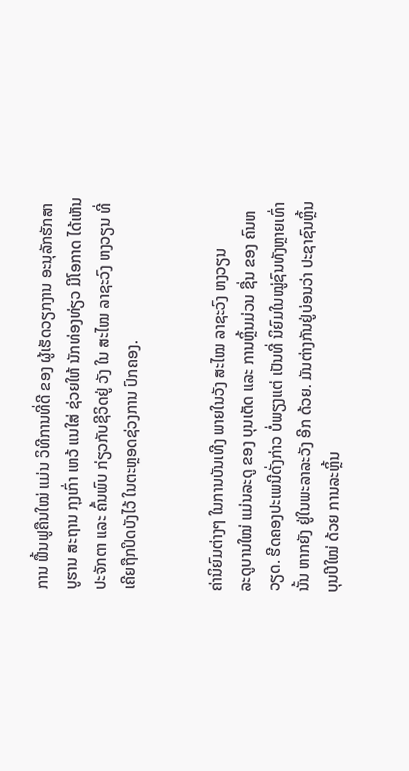ການ ຟື້ນຟູຄືນໃໝ່ ແມ່ນ ວິທີການທີ່ດີ ຂອງ ຜູ້ເຮັດວຽກງານ ອະນຸລັກຮັກສາ ບູຮານ ສະຖານ ກຸງເກົ່າ ເຫວ້ ແນໃສ່ ຊ່ວຍໃຫ້ ນັກທ່ອງທ່ຽວ ມີໂອກາດ ໄດ້ເຫັນປະຈັກຕາ ແລະ ຄົ້ນພົບ ກ່ຽວກັບຊີວິດຢູ່ ວັງ ໃນ ສະໄໝ ລາຊະວົງ ຫງວຽນ ທີ່ເຄີຍຖືກປິດບັງໄວ້ ໃນຕະຫຼອດຊ່ວງການ ປົກຄອງ.


ຄ່ານິຍົມຕ່າງໆ ໃນການບັນເທີງ ພາຍໃນວັງ ສະໄໝ ລາຊະວົງ ຫງວຽນ
ລະດູບານໃໝ່ ແມ່ນລະດູ ຂອງ ບຸນເຕັດ ແລະ ການຫຼິ້ນມ່ວນ ຊື່ນ ຂອງ ຄົນຫວຽດ. ຮີດຄອງປະເພນີດັ່ງກ່າວ ບໍ່ພຽງແຕ່ ເປັນທີ່ ນິຍົມໃນໝູ່ຊົນທັງຫຼາຍເທົ່ານັ້ນ ຫາກຍັງ ຢູ່ໃນພະລາລະວັງ ອີກ ດ້ວຍ. ມັນຕ່າງກັນຢູ່ບ່ອນວ່າ ປະຊາຊົນຫຼິ້ນ ບຸນປີໃໝ່ ດ້ວຍ ການລະຫຼິ້ນ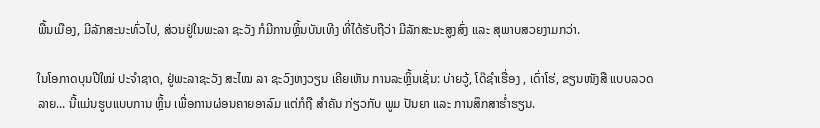ພື້ນເມືອງ, ມີລັກສະນະທົ່ວໄປ, ສ່ວນຢູ່ໃນພະລາ ຊະວັງ ກໍມີການຫຼິ້ນບັນເທີງ ທີ່ໄດ້ຮັບຖືວ່າ ມີລັກສະນະສູງສົ່ງ ແລະ ສຸພາບສວຍງາມກວ່າ.

ໃນໂອກາດບຸນປີໃໝ່ ປະຈຳຊາດ, ຢູ່ພະລາຊະວັງ ສະໄໝ ລາ ຊະວົງຫງວຽນ ເຄີຍເຫັນ ການລະຫຼິ້ນເຊັ່ນ: ບ່າຍວູ້, ໂດ໊ຊຳເຮື່ອງ , ເດົ່າໂຮ່, ຂຽນໜັງສື ແບບລວດລາຍ... ນີ້ແມ່ນຮູບແບບການ ຫຼິ້ນ ເພື່ອການຜ່ອນຄາຍອາລົມ ແຕ່ກໍຖື ສຳຄັນ ກ່ຽວກັບ ພູມ ປັນຍາ ແລະ ການສຶກສາຮໍ່າຮຽນ.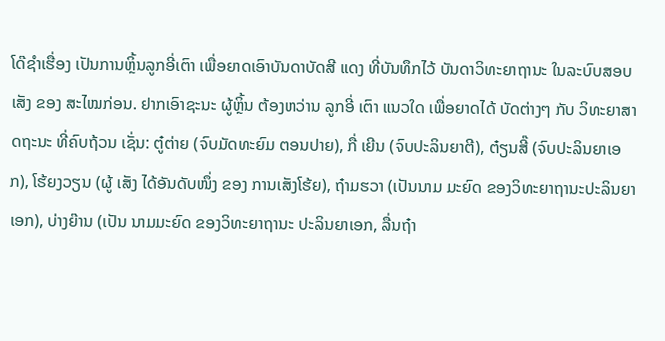ໂດ໊ຊຳເຮື່ອງ ເປັນການຫຼິ້ນລູກອີ່ເຕົາ ເພື່ອຍາດເອົາບັນດາບັດສີ ແດງ ທີ່ບັນທຶກໄວ້ ບັນດາວິທະຍາຖານະ ໃນລະບົບສອບເສັງ ຂອງ ສະໄໝກ່ອນ. ຢາກເອົາຊະນະ ຜູ້ຫຼິ້ນ ຕ້ອງຫວ່ານ ລູກອີ່ ເຕົາ ແນວໃດ ເພື່ອຍາດໄດ້ ບັດຕ່າງໆ ກັບ ວິທະຍາສາດຖະນະ ທີ່ຄົບຖ້ວນ ເຊັ່ນ: ຕູ໋ຕ່າຍ (ຈົບມັດທະຍົມ ຕອນປາຍ), ກື່ ເຍີນ (ຈົບປະລິນຍາຕີ), ຕ໋ຽນສີ໊ (ຈົບປະລິນຍາເອກ), ໂຮ້ຍງວຽນ (ຜູ້ ເສັງ ໄດ້ອັນດັບໜຶ່ງ ຂອງ ການເສັງໂຮ້ຍ), ຖ໋າມຮວາ (ເປັນນາມ ມະຍົດ ຂອງວິທະຍາຖານະປະລິນຍາເອກ), ບ່າງຍ໊ານ (ເປັນ ນາມມະຍົດ ຂອງວິທະຍາຖານະ ປະລິນຍາເອກ, ລື່ນຖ໋າ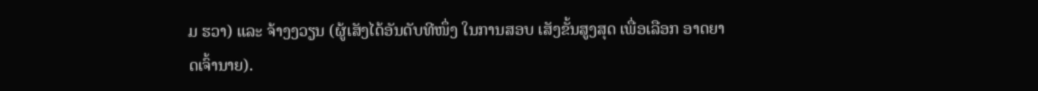ມ ຮວາ) ແລະ ຈ້າງງວຽນ (ຜູ້ເສັງໄດ້ອັນດັບທີໜຶ່ງ ໃນການສອບ ເສັງຂັ້ນສູງສຸດ ເພື່ອເລືອກ ອາດຍາດເຈົ້ານາຍ).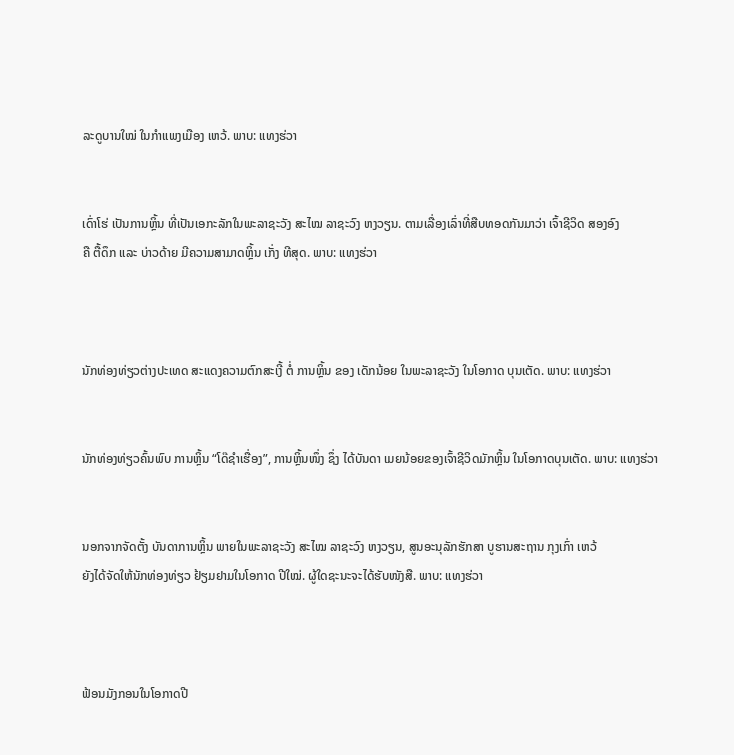ລະດູບານໃໝ່ ໃນກຳແພງເມືອງ ເຫວ້. ພາບ: ແທງຮ່ວາ


ເດົ່າໂຮ່ ເປັນການຫຼິ້ນ ທີ່ເປັນເອກະລັກໃນພະລາຊະວັງ ສະໄໝ ລາຊະວົງ ຫງວຽນ. ຕາມເລື່ອງເລົ່າທີ່ສືບທອດກັນມາວ່າ ເຈົ້າຊີວິດ ສອງອົງ
ຄື ຕື້ດຶກ ແລະ ບ່າວດ້າຍ ມີຄວາມສາມາດຫຼິ້ນ ເກັ່ງ ທີສຸດ. ພາບ: ແທງຮ່ວາ



ນັກທ່ອງທ່ຽວຕ່າງປະເທດ ສະແດງຄວາມຕົກສະເງີ້ ຕໍ່ ການຫຼິ້ນ ຂອງ ເດັກນ້ອຍ ໃນພະລາຊະວັງ ໃນໂອກາດ ບຸນເຕັດ. ພາບ: ແທງຮ່ວາ


ນັກທ່ອງທ່ຽວຄົ້ນພົບ ການຫຼິ້ນ “ໂດ໊ຊຳເຮື່ອງ”, ການຫຼິ້ນໜຶ່ງ ຊຶ່ງ ໄດ້ບັນດາ ເມຍນ້ອຍຂອງເຈົ້າຊີວິດມັກຫຼິ້ນ ໃນໂອກາດບຸນເຕັດ. ພາບ: ແທງຮ່ວາ


ນອກຈາກຈັດຕັ້ງ ບັນດາການຫຼິ້ນ ພາຍໃນພະລາຊະວັງ ສະໄໝ ລາຊະວົງ ຫງວຽນ, ສູນອະນຸລັກຮັກສາ ບູຮານສະຖານ ກຸງເກົ່າ ເຫວ້
ຍັງໄດ້ຈັດໃຫ້ນັກທ່ອງທ່ຽວ ຢ້ຽມຢາມໃນໂອກາດ ປີໃໝ່. ຜູ້ໃດຊະນະຈະໄດ້ຮັບໜັງສື. ພາບ: ແທງຮ່ວາ



ຟ້ອນມັງກອນໃນໂອກາດປີ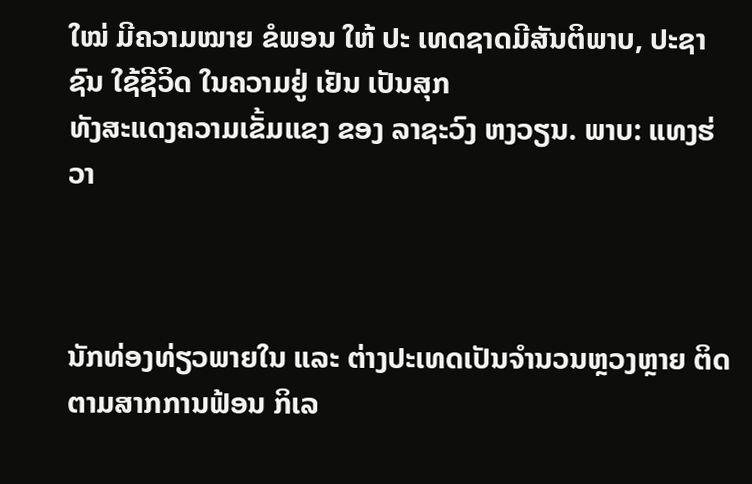ໃໝ່ ມີຄວາມໝາຍ ຂໍພອນ ໃຫ້ ປະ ເທດຊາດມີສັນຕິພາບ, ປະຊາຊົນ ໃຊ້ຊີວິດ ໃນຄວາມຢູ່ ເຢັນ ເປັນສຸກ
ທັງສະແດງຄວາມເຂັ້ມແຂງ ຂອງ ລາຊະວົງ ຫງວຽນ. ພາບ: ແທງຮ່ວາ



ນັກທ່ອງທ່ຽວພາຍໃນ ແລະ ຕ່າງປະເທດເປັນຈຳນວນຫຼວງຫຼາຍ ຕິດຕາມສາກການຟ້ອນ ກິເລ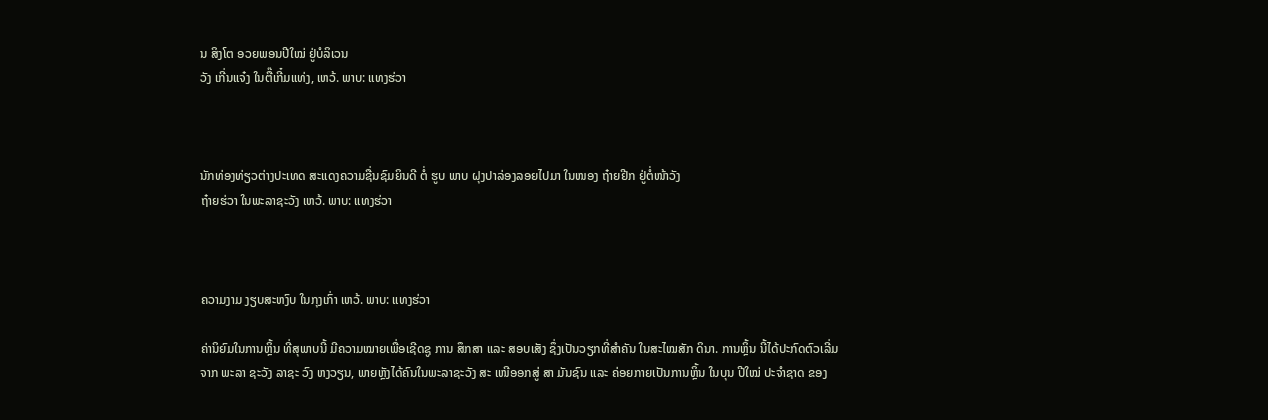ນ ສິງໂຕ ອວຍພອນປີໃໝ່ ຢູ່ບໍລິເວນ
ວັງ ເກີ່ນແຈ໋ງ ໃນຕື໊ເກີ໋ມແທ່ງ, ເຫວ້. ພາບ: ແທງຮ່ວາ



ນັກທ່ອງທ່ຽວຕ່າງປະເທດ ສະແດງຄວາມຊື່ນຊົມຍິນດີ ຕໍ່ ຮູບ ພາບ ຝຸງປາລ່ອງລອຍໄປມາ ໃນໜອງ ຖ໋າຍຢີກ ຢູ່ຕໍ່ໜ້າວັງ
ຖ໋າຍຮ່ວາ ໃນພະລາຊະວັງ ເຫວ້. ພາບ: ແທງຮ່ວາ



ຄວາມງາມ ງຽບສະຫງົບ ໃນກຸງເກົ່າ ເຫວ້. ພາບ: ແທງຮ່ວາ

ຄ່ານິຍົມໃນການຫຼິ້ນ ທີ່ສຸພາບນີ້ ມີຄວາມໝາຍເພື່ອເຊີດຊູ ການ ສຶກສາ ແລະ ສອບເສັງ ຊຶ່ງເປັນວຽກທີ່ສຳຄັນ ໃນສະໄໝສັກ ດິນາ. ການຫຼິ້ນ ນີ້ໄດ້ປະກົດຕົວເລີ່ມຈາກ ພະລາ ຊະວັງ ລາຊະ ວົງ ຫງວຽນ, ພາຍຫຼັງໄດ້ຄົນໃນພະລາຊະວັງ ສະ ເໜີອອກສູ່ ສາ ມັນຊົນ ແລະ ຄ່ອຍກາຍເປັນການຫຼິ້ນ ໃນບຸນ ປີໃໝ່ ປະຈຳຊາດ ຂອງ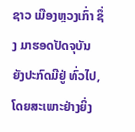ຊາວ ເມືອງຫຼວງເກົ່າ ຊຶ່ງ ມາຮອດປັດຈຸບັນ ຍັງປະກົດມີຢູ່ ທົ່ວໄປ, ໂດຍສະເພາະຢ່າງຍິ່ງ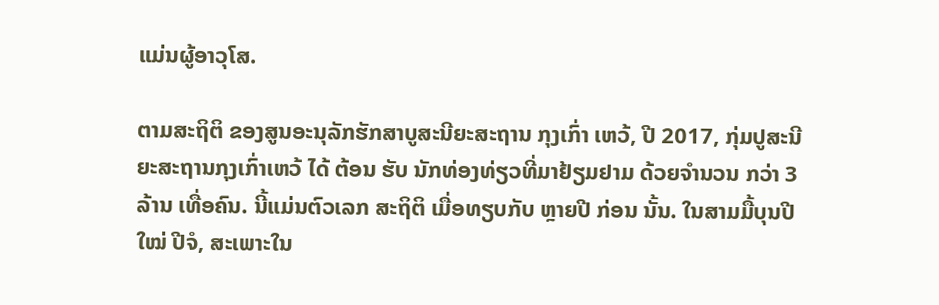ແມ່ນຜູ້ອາວຸໂສ.

ຕາມສະຖິຕິ ຂອງສູນອະນຸລັກຮັກສາບູສະນີຍະສະຖານ ກຸງເກົ່າ ເຫວ້, ປີ 2017, ກຸ່ມປູສະນີຍະສະຖານກຸງເກົ່າເຫວ້ ໄດ້ ຕ້ອນ ຮັບ ນັກທ່ອງທ່ຽວທີ່ມາຢ້ຽມຢາມ ດ້ວຍຈຳນວນ ກວ່າ 3 ລ້ານ ເທື່ອຄົນ. ນີ້ແມ່ນຕົວເລກ ສະຖິຕິ ເມື່ອທຽບກັບ ຫຼາຍປີ ກ່ອນ ນັ້ນ. ໃນສາມມື້ບຸນປີໃໝ່ ປີຈໍ, ສະເພາະໃນ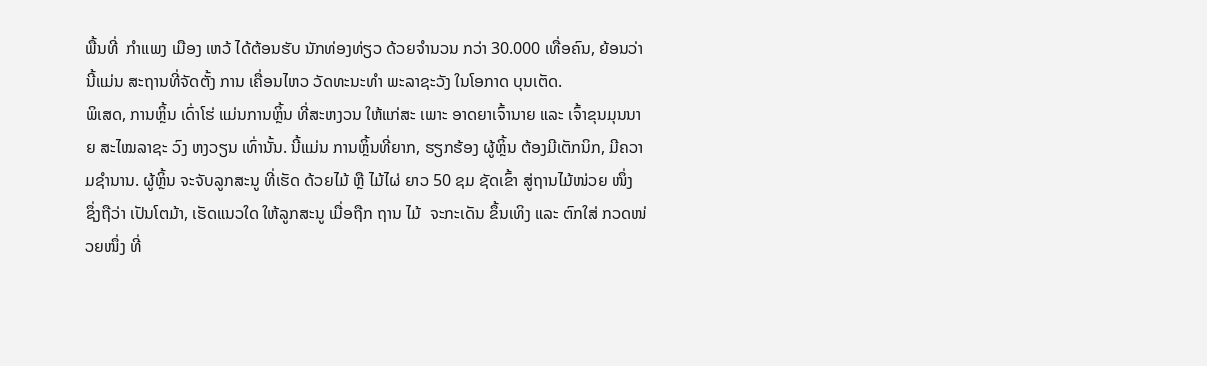ພື້ນທີ່  ກຳແພງ ເມືອງ ເຫວ້ ໄດ້ຕ້ອນຮັບ ນັກທ່ອງທ່ຽວ ດ້ວຍຈຳນວນ ກວ່າ 30.000 ເທື່ອຄົນ, ຍ້ອນວ່າ ນີ້ແມ່ນ ສະຖານທີ່ຈັດຕັ້ງ ການ ເຄື່ອນໄຫວ ວັດທະນະທຳ ພະລາຊະວັງ ໃນໂອກາດ ບຸນເຕັດ.
ພິເສດ, ການຫຼິ້ນ ເດົ່າໂຮ່ ແມ່ນການຫຼິ້ນ ທີ່ສະຫງວນ ໃຫ້ແກ່ສະ ເພາະ ອາດຍາເຈົ້ານາຍ ແລະ ເຈົ້າຂຸນມຸນນາຍ ສະໄໝລາຊະ ວົງ ຫງວຽນ ເທົ່ານັ້ນ. ນີ້ແມ່ນ ການຫຼິ້ນທີ່ຍາກ, ຮຽກຮ້ອງ ຜູ້ຫຼິ້ນ ຕ້ອງມີເຕັກນິກ, ມີຄວາມຊຳນານ. ຜູ້ຫຼິ້ນ ຈະຈັບລູກສະນູ ທີ່ເຮັດ ດ້ວຍໄມ້ ຫຼື ໄມ້ໄຜ່ ຍາວ 50 ຊມ ຊັດເຂົ້າ ສູ່ຖານໄມ້ໜ່ວຍ ໜຶ່ງ ຊຶ່ງຖືວ່າ ເປັນໂຕມ້າ, ເຮັດແນວໃດ ໃຫ້ລູກສະນູ ເມື່ອຖືກ ຖານ ໄມ້  ຈະກະເດັນ ຂຶ້ນເທິງ ແລະ ຕົກໃສ່ ກວດໜ່ວຍໜຶ່ງ ທີ່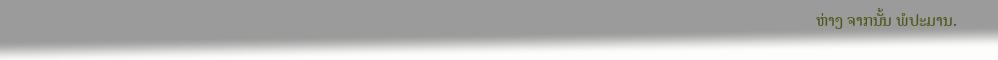ຫ່າງ ຈາກນັ້ນ ພໍປະມານ.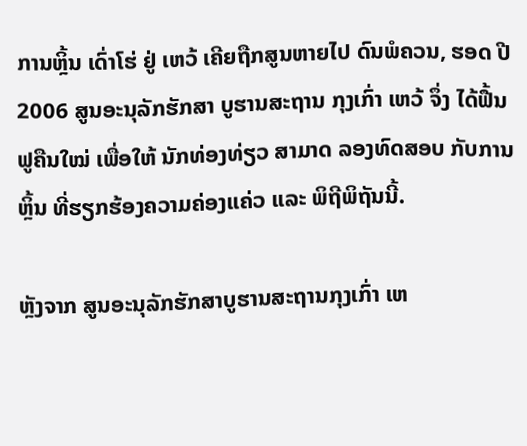ການຫຼິ້ນ ເດົ່າໂຮ່ ຢູ່ ເຫວ້ ເຄີຍຖືກສູນຫາຍໄປ ດົນພໍຄວນ, ຮອດ ປີ 2006 ສູນອະນຸລັກຮັກສາ ບູຮານສະຖານ ກຸງເກົ່າ ເຫວ້ ຈຶ່ງ ໄດ້ຟື້ນຟູຄືນໃໝ່ ເພື່ອໃຫ້ ນັກທ່ອງທ່ຽວ ສາມາດ ລອງທົດສອບ ກັບການຫຼິ້ນ ທີ່ຮຽກຮ້ອງຄວາມຄ່ອງແຄ່ວ ແລະ ພິຖີພິຖັນນີ້.

ຫຼັງຈາກ ສູນອະນຸລັກຮັກສາບູຮານສະຖານກຸງເກົ່າ ເຫ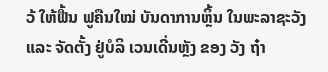ວ້ ໃຫ້ຟື້ນ ຟູຄືນໃໝ່ ບັນດາການຫຼິ້ນ ໃນພະລາຊະວັງ ແລະ ຈັດຕັ້ງ ຢູ່ບໍລິ ເວນເດີ່ນຫຼັງ ຂອງ ວັງ ຖ໋າ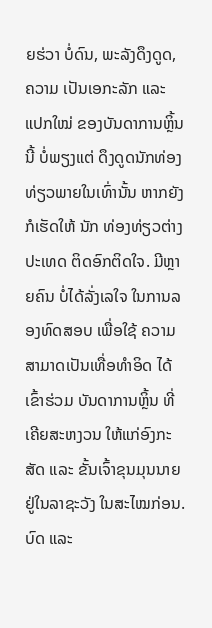ຍຮ່ວາ ບໍ່ດົນ, ພະລັງດຶງດູດ, ຄວາມ ເປັນເອກະລັກ ແລະ ແປກໃໝ່ ຂອງບັນດາການຫຼິ້ນນີ້ ບໍ່ພຽງແຕ່ ດຶງດູດນັກທ່ອງທ່ຽວພາຍໃນເທົ່ານັ້ນ ຫາກຍັງ ກໍເຮັດໃຫ້ ນັກ ທ່ອງທ່ຽວຕ່າງປະເທດ ຕິດອົກຕິດໃຈ. ມີຫຼາຍຄົນ ບໍ່ໄດ້ລັ່ງເລໃຈ ໃນການລອງທົດສອບ ເພື່ອໃຊ້ ຄວາມສາມາດເປັນເທື່ອທຳອິດ ໄດ້ ເຂົ້າຮ່ວມ ບັນດາການຫຼິ້ນ ທີ່ເຄີຍສະຫງວນ ໃຫ້ແກ່ອົງກະ ສັດ ແລະ ຂັ້ນເຈົ້າຂຸນມຸນນາຍ ຢູ່ໃນລາຊະວັງ ໃນສະໄໝກ່ອນ.
ບົດ ແລະ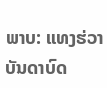ພາບ: ແທງຮ່ວາ
ບັນດາບົດ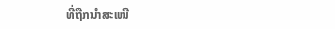ທີ່ຖືກນຳສະເໜີ